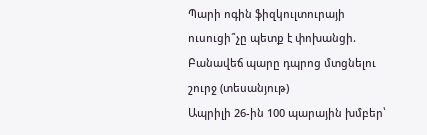Պարի ոգին ֆիզկուլտուրայի ուսուցի՞չը պետք է փոխանցի. Բանավեճ պարը դպրոց մտցնելու շուրջ (տեսանյութ)
Ապրիլի 26-ին 100 պարային խմբեր՝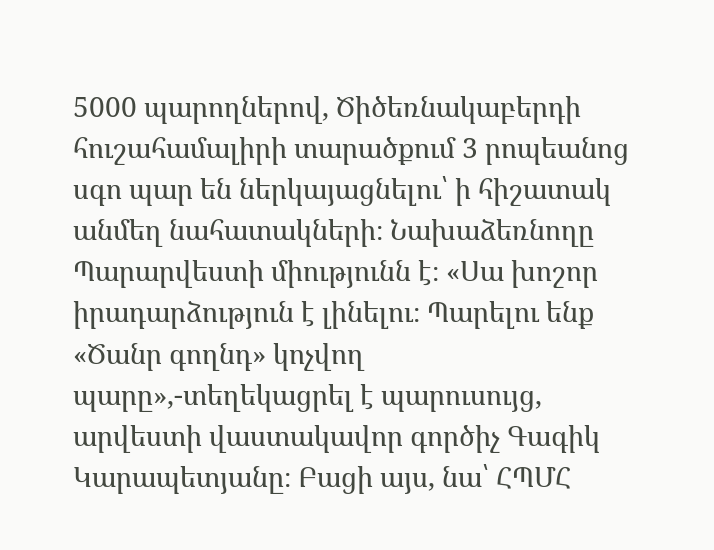5000 պարողներով, Ծիծեռնակաբերդի հուշահամալիրի տարածքում 3 րոպեանոց սգո պար են ներկայացնելու՝ ի հիշատակ անմեղ նահատակների։ Նախաձեռնողը Պարարվեստի միությունն է։ «Սա խոշոր իրադարձություն է լինելու։ Պարելու ենք «Ծանր գողնդ» կոչվող պարը»,-տեղեկացրել է պարուսույց, արվեստի վաստակավոր գործիչ Գագիկ Կարապետյանը։ Բացի այս, նա՝ ՀՊՄՀ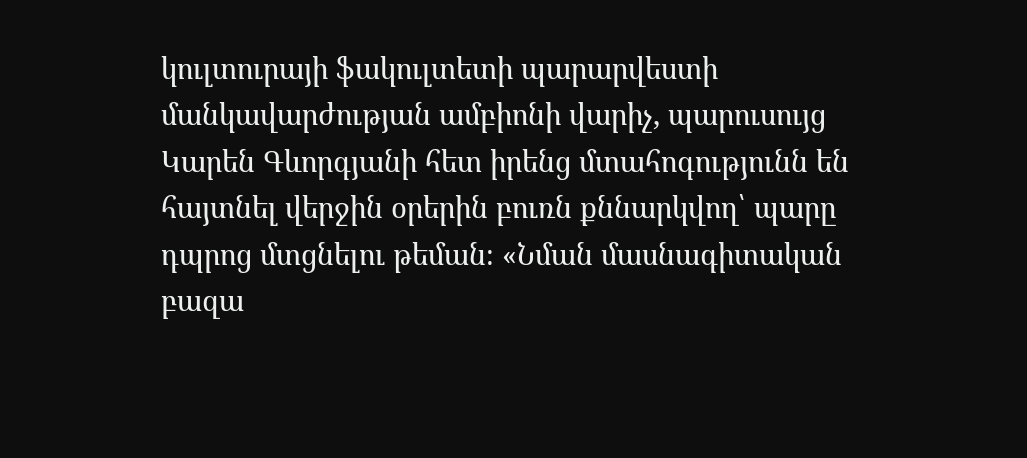կուլտուրայի ֆակուլտետի պարարվեստի մանկավարժության ամբիոնի վարիչ, պարուսույց Կարեն Գևորգյանի հետ իրենց մտահոգությունն են հայտնել վերջին օրերին բուռն քննարկվող՝ պարը դպրոց մտցնելու թեման։ «Նման մասնագիտական բազա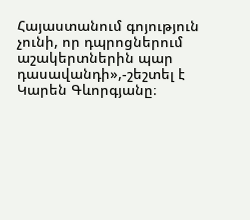Հայաստանում գոյություն չունի, որ դպրոցներում աշակերտներին պար դասավանդի»,-շեշտել է Կարեն Գևորգյանը։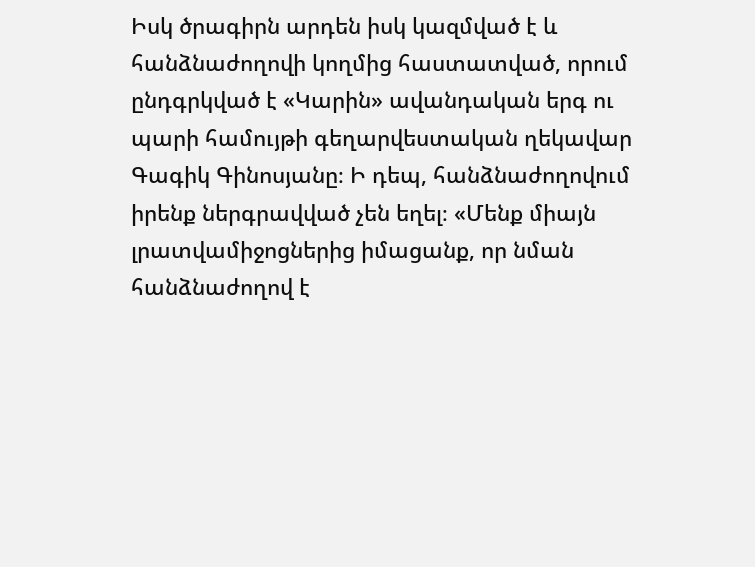Իսկ ծրագիրն արդեն իսկ կազմված է և հանձնաժողովի կողմից հաստատված, որում ընդգրկված է «Կարին» ավանդական երգ ու պարի համույթի գեղարվեստական ղեկավար Գագիկ Գինոսյանը։ Ի դեպ, հանձնաժողովում իրենք ներգրավված չեն եղել։ «Մենք միայն լրատվամիջոցներից իմացանք, որ նման հանձնաժողով է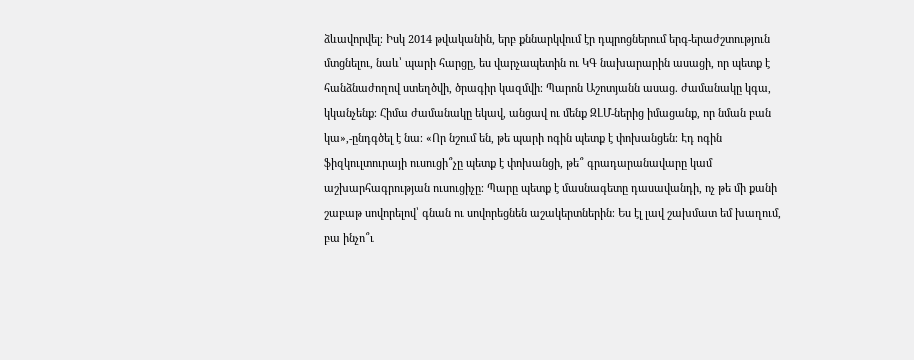ձևավորվել։ Իսկ 2014 թվականին, երբ քննարկվում էր դպրոցներում երգ-երաժշտություն մտցնելու, նաև՝ պարի հարցը, ես վարչապետին ու ԿԳ նախարարին ասացի, որ պետք է հանձնաժողով ստեղծվի, ծրագիր կազմվի։ Պարոն Աշոտյանն ասաց. ժամանակը կգա, կկանչենք։ Հիմա ժամանակը եկավ, անցավ ու մենք ԶԼՄ-ներից իմացանք, որ նման բան կա»,-ընդգծել է նա։ «Որ նշում են, թե պարի ոգին պետք է փոխանցեն։ Էդ ոգին ֆիզկուլտուրայի ուսուցի՞չը պետք է փոխանցի, թե՞ գրադարանավարը կամ աշխարհագրության ուսուցիչը։ Պարը պետք է մասնագետը դասավանդի, ոչ թե մի քանի շաբաթ սովորելով՝ գնան ու սովորեցնեն աշակերտներին։ Ես էլ լավ շախմատ եմ խաղում, բա ինչո՞ւ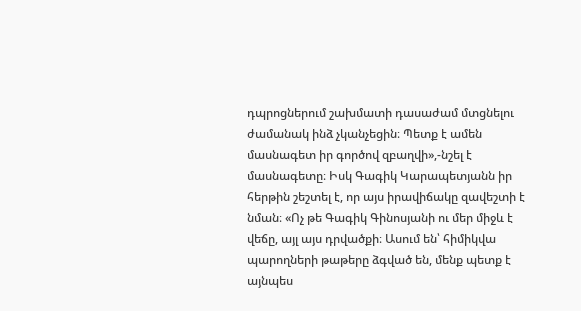դպրոցներում շախմատի դասաժամ մտցնելու ժամանակ ինձ չկանչեցին։ Պետք է ամեն մասնագետ իր գործով զբաղվի»,-նշել է մասնագետը։ Իսկ Գագիկ Կարապետյանն իր հերթին շեշտել է, որ այս իրավիճակը զավեշտի է նման։ «Ոչ թե Գագիկ Գինոսյանի ու մեր միջև է վեճը, այլ այս դրվածքի։ Ասում են՝ հիմիկվա պարողների թաթերը ձգված են, մենք պետք է այնպես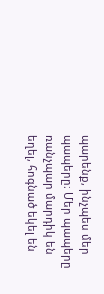պարենք, ինչպես մեր պապերը։ Մեր պապերը ռանչպար մարդիկ են եղել, հոգնած եկել են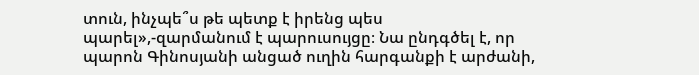տուն, ինչպե՞ս թե պետք է իրենց պես պարել»,-զարմանում է պարուսույցը։ Նա ընդգծել է, որ պարոն Գինոսյանի անցած ուղին հարգանքի է արժանի,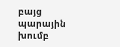բայց պարային խումբ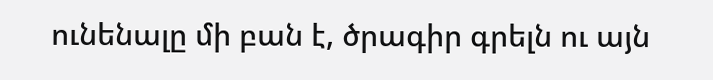ունենալը մի բան է, ծրագիր գրելն ու այն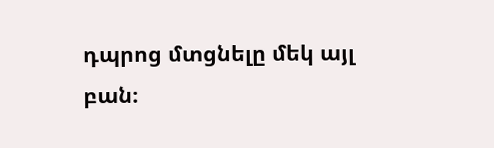դպրոց մտցնելը մեկ այլ բան։